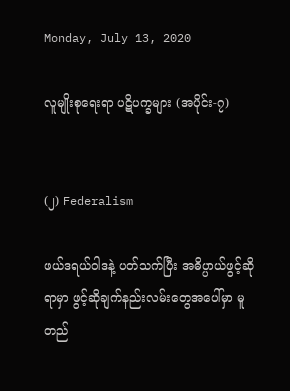Monday, July 13, 2020

လူမျိုးစုရေးရာ ပဋိပက္ခများ (အပိုင်း-၇)


(၂) Federalism

ဖယ်ဒရယ်ဝါဒနဲ့ ပတ်သက်ပြီး အဓိပ္ပာယ်ဖွင့်ဆိုရာမှာ ဖွင့်ဆိုချက်နည်းလမ်းတွေအပေါ်မှာ မူတည်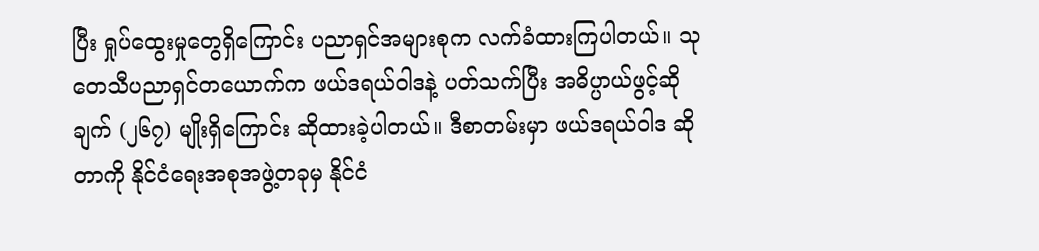ပြီး ရှုပ်ထွေးမှုတွေရှိကြောင်း ပညာရှင်အများစုက လက်ခံထားကြပါတယ်။ သုတေသီပညာရှင်တယောက်က ဖယ်ဒရယ်ဝါဒနဲ့ ပတ်သက်ပြီး အဓိပ္ပာယ်ဖွင့်ဆိုချက် (၂၆၇) မျိုးရှိကြောင်း ဆိုထားခဲ့ပါတယ်။ ဒီစာတမ်းမှာ ဖယ်ဒရယ်ဝါဒ ဆိုတာကို နိုင်ငံရေးအစုအဖွဲ့တခုမှ နိုင်ငံ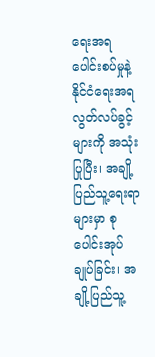ရေးအရ ပေါင်းစပ်မှုနဲ့ နိုင်ငံရေးအရ လွတ်လပ်ခွင့်များကို အသုံးပြုပြီး၊ အချို့ပြည်သူ့ရေးရာများမှာ စုပေါင်းအုပ်ချုပ်ခြင်း၊ အချို့ပြည်သူ့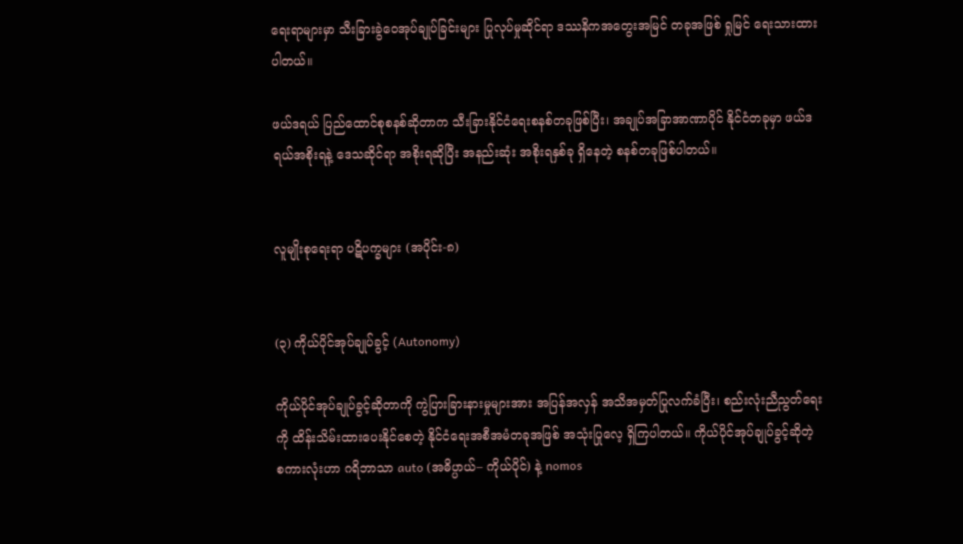ရေးရာများမှာ သီးခြားခွဲဝေအုပ်ချုပ်ခြင်းများ ပြုလုပ်မှုဆိုင်ရာ ဒဿနိကအတွေးအမြင် တခုအဖြစ် ရှုမြင် ရေးသားထားပါတယ်။

ဖယ်ဒရယ် ပြည်ထောင်စုစနစ်ဆိုတာက သီးခြားနိုင်ငံရေးစနစ်တခုဖြစ်ပြီး၊ အချုပ်အခြာအာဏာပိုင် နိုင်ငံတခုမှာ ဖယ်ဒရယ်အစိုးရနဲ့ ဒေသဆိုင်ရာ အစိုးရဆိုပြီး အနည်းဆုံး အစိုးရနှစ်ခု ရှိနေတဲ့ စနစ်တခုဖြစ်ပါတယ်။


လူမျိုးစုရေးရာ ပဋိပက္ခများ (အပိုင်း-၈)


(၃) ကိုယ်ပိုင်အုပ်ချုပ်ခွင့် (Autonomy)

ကိုယ်ပိုင်အုပ်ချုပ်ခွင့်ဆိုတာကို ကွဲပြားခြားနားမှုများအား အပြန်အလှန် အသိအမှတ်ပြုလက်ခံပြီး၊ စည်းလုံးညီညွတ်ရေးကို ထိန်းသိမ်းထားပေးနိုင်စေတဲ့ နိုင်ငံရေးအစီအမံတခုအဖြစ် အသုံးပြုလေ့ ရှိကြပါတယ်။ ကိုယ်ပိုင်အုပ်ချုပ်ခွင့်ဆိုတဲ့ စကားလုံးဟာ ဂရိဘာသာ auto (အဓိပ္ပာယ်– ကိုယ်ပိုင်) နဲ့ nomos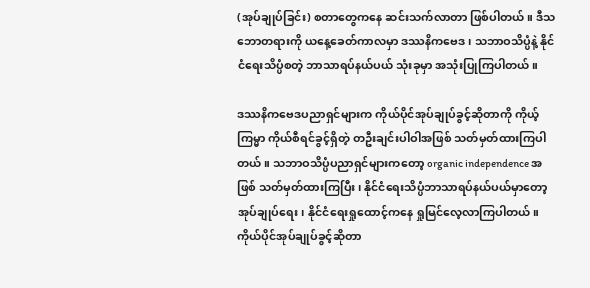(အုပ်ချုပ်ခြင်း) စတာတွေကနေ ဆင်းသက်လာတာ ဖြစ်ပါတယ်။ ဒီသဘောတရားကို ယနေ့ခေတ်ကာလမှာ ဒဿနိကဗေဒ၊ သဘာဝသိပ္ပံနဲ့ နိုင်ငံရေးသိပ္ပံစတဲ့ ဘာသာရပ်နယ်ပယ် သုံးခုမှာ အသုံးပြုကြပါတယ်။

ဒဿနိကဗေဒပညာရှင်များက ကိုယ်ပိုင်အုပ်ချုပ်ခွင့်ဆိုတာကို ကိုယ့်ကြမ္မာ ကိုယ်စီရင်ခွင့်ရှိတဲ့ တဦးချင်းပါဝါအဖြစ် သတ်မှတ်ထားကြပါတယ်။ သဘာဝသိပ္ပံပညာရှင်များကတော့ organic independence အဖြစ် သတ်မှတ်ထားကြပြီး၊ နိုင်ငံရေးသိပ္ပံဘာသာရပ်နယ်ပယ်မှာတော့ အုပ်ချုပ်ရေး၊ နိုင်ငံရေးရှုထောင့်ကနေ ရှုမြင်လေ့လာကြပါတယ်။ ကိုယ်ပိုင်အုပ်ချုပ်ခွင့်ဆိုတာ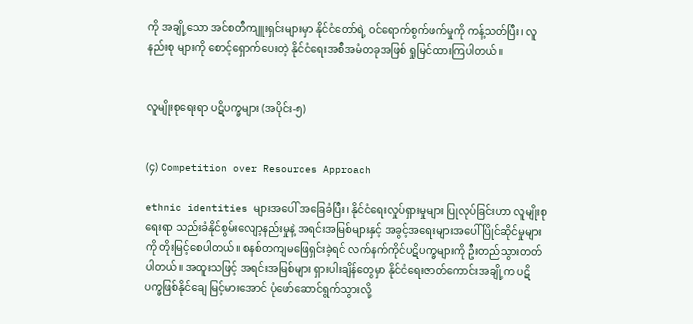ကို အချို့သော အင်စတီကျူးရှင်းများမှာ နိုင်ငံတော်ရဲ့ ဝင်ရောက်စွက်ဖက်မှုကို ကန့်သတ်ပြီး၊ လူနည်းစု များကို စောင့်ရှောက်ပေးတဲ့ နိုင်ငံရေးအစီအမံတခုအဖြစ် ရှုမြင်ထားကြပါတယ်။


လူမျိုးစုရေးရာ ပဋိပက္ခများ (အပိုင်း-၅)


(၄) Competition over Resources Approach

ethnic identities များအပေါ် အခြေခံပြီး၊ နိုင်ငံရေးလှုပ်ရှားမှုများ ပြုလုပ်ခြင်းဟာ လူမျိုးစုရေးရာ သည်းခံနိုင်စွမ်းလျော့နည်းမှုနဲ့ အရင်းအမြစ်များနှင့် အခွင့်အရေးများအပေါ် ပြိုင်ဆိုင်မှုများကို တိုးမြင့်စေပါတယ်။ စနစ်တကျမဖြေရှင်းခဲ့ရင် လက်နက်ကိုင်ပဋိပက္ခများကို ဦးတည်သွားတတ်ပါတယ်။ အထူးသဖြင့် အရင်းအမြစ်များ ရှားပါးချိန်တွေမှာ နိုင်ငံရေးဇာတ်ကောင်းအချို့က ပဋိပက္ခဖြစ်နိုင်ချေ မြင့်မားအောင် ပုံဖော်ဆောင်ရွက်သွားလို့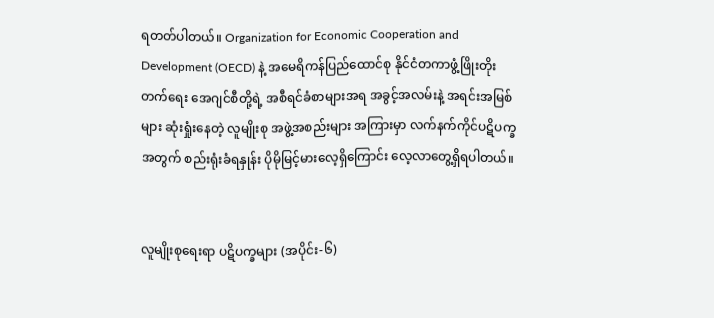ရတတ်ပါတယ်။ Organization for Economic Cooperation and Development (OECD) နဲ့ အမေရိကန်ပြည်ထောင်စု နိုင်ငံတကာဖွံ့ဖြိုးတိုးတက်ရေး အေဂျင်စီတို့ရဲ့ အစီရင်ခံစာများအရ အခွင့်အလမ်းနဲ့ အရင်းအမြစ်များ ဆုံးရှုံးနေတဲ့ လူမျိုးစု အဖွဲ့အစည်းများ အကြားမှာ လက်နက်ကိုင်ပဋိပက္ခအတွက် စည်းရုံးခံရနှုန်း ပိုမိုမြင့်မားလေ့ရှိကြောင်း လေ့လာတွေ့ရှိရပါတယ်။


လူမျိုးစုရေးရာ ပဋိပက္ခများ (အပိုင်း-၆)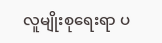လူမျိုးစုရေးရာ ပ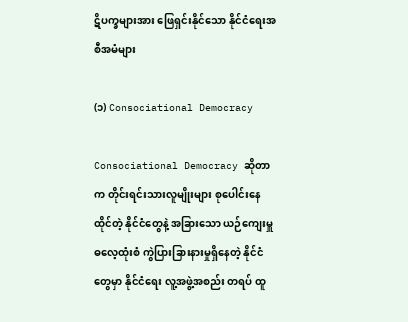ဋိပက္ခများအား ဖြေရှင်းနိုင်သော နိုင်ငံရေးအစီအမံများ

(၁) Consociational Democracy

Consociational Democracy ဆိုတာက တိုင်းရင်းသားလူမျိုးများ စုပေါင်းနေထိုင်တဲ့ နိုင်ငံတွေနဲ့ အခြားသော ယဉ်ကျေးမှူဓလေ့ထုံးစံ ကွဲပြားခြားနားမှုရှိနေတဲ့ နိုင်ငံတွေမှာ နိုင်ငံရေး လူ့အဖွဲ့အစည်း တရပ် ထူ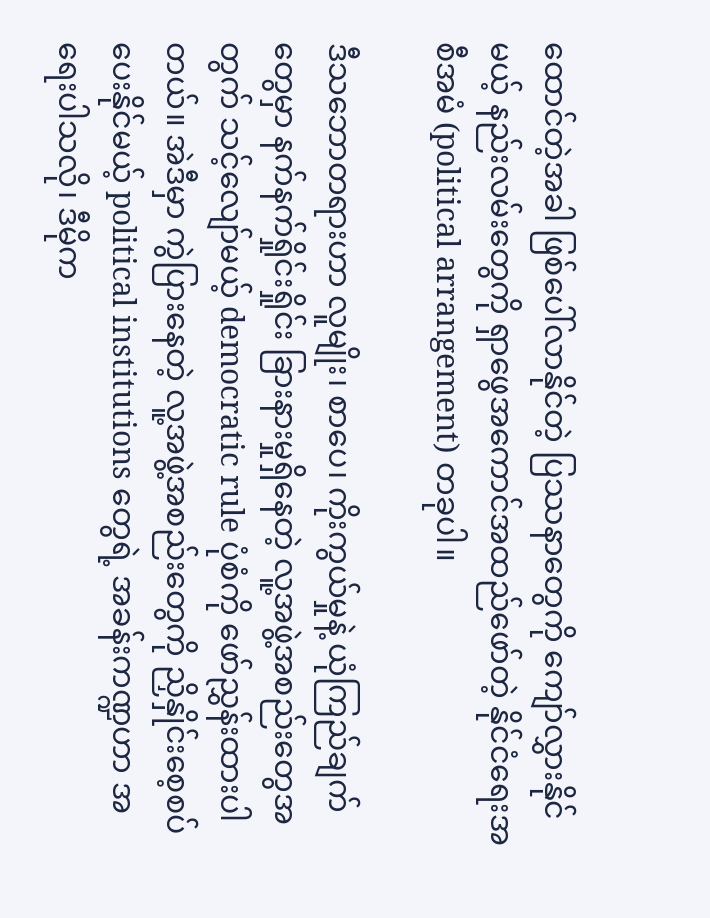ထောင်တဲ့အခါ ဖြစ်ပေါ်လာနိုင်တဲ့ ပြဿနာတွေကို ကျော်လွှားနိုင်မယ့် နည်းလမ်းတွေကို ရှာဖွေအကောင်အထည်ဖော်တဲ့ နိုင်ငံရေးအစီအမံ (political arrangement) တခုပါ။

ဒီသဘောတရားဟာ လူမျိုး၊ စာပေ၊ ကိုးကွယ်မှုနဲ့ ယုံကြည်ချက်တွေမှာ နက်နက်ရှိုင်းရှိုင်း ခြားနားမှုရှိနေတဲ့ လူ့အဖွဲ့အစည်းတွေအတွက် သင့်လျော်မယ့် democratic rule ပုံစံကို ဖော်ညွှန်းထားပါတယ်။ အဲဒီမှာ ကွဲပြားနေတဲ့ လူ့အဖွဲ့အစည်းတွေကို ညှိနှိုင်းစေ့စပ်ပေးနိုင်မယ့် political institutions တွေရဲ့ အခန်းကဏ္ဍဟာ အရေးပါသလို၊ ဒီမိုက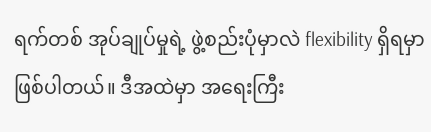ရက်တစ် အုပ်ချုပ်မှုရဲ့ ဖွဲ့စည်းပုံမှာလဲ flexibility ရှိရမှာ ဖြစ်ပါတယ်။ ဒီအထဲမှာ အရေးကြီး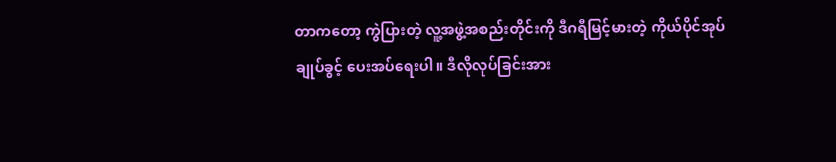တာကတော့ ကွဲပြားတဲ့ လူ့အဖွဲ့အစည်းတိုင်းကို ဒီဂရီမြင့်မားတဲ့ ကိုယ်ပိုင်အုပ်ချုပ်ခွင့် ပေးအပ်ရေးပါ။ ဒီလိုလုပ်ခြင်းအား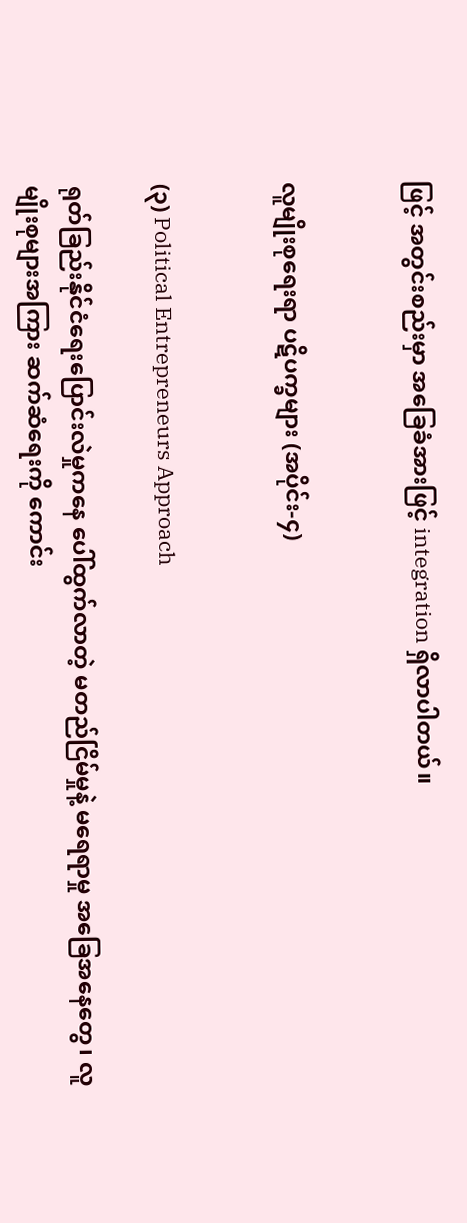ဖြင့် အတွင်းစည်းမှာ အခြေခံအားဖြင့် integration ရှိလာပါတယ်။


လူမျိုးစုရေးရာ ပဋိပက္ခများ (အပိုင်း-၄)


(၃) Political Entrepreneurs Approach

ရုတ်ခြည်းနိုင်ငံရေးပြောင်းလဲမှုကနေ ပေါ်ထွက်လာတဲ့ မတည်ငြိမ်မှုနဲ့ မရေရာမှု အခြေအနေတွေ၊ လူမျိုးစုများအကြား ဆက်ဆံရေးကို ကောင်း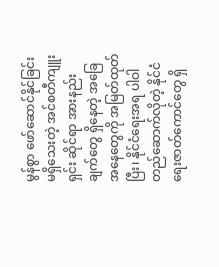မွန်စွာ ဖော်ဆောင်နိုင်ခြင်းမရှိသေးတဲ့ အင်စတီကျူးရှင်း ဆိုင်ရာ အားနည်းချက်တွေ ရှိနေတဲ့ အခြေအနေတွေကို အမြတ်ထုတ်ပြီး၊ နိုင်ငံရေးအရ ပါဝါတည်ဆောက်လိုတဲ့ နိုင်ငံရေးဇာတ်ကောင်တွေ ရှိ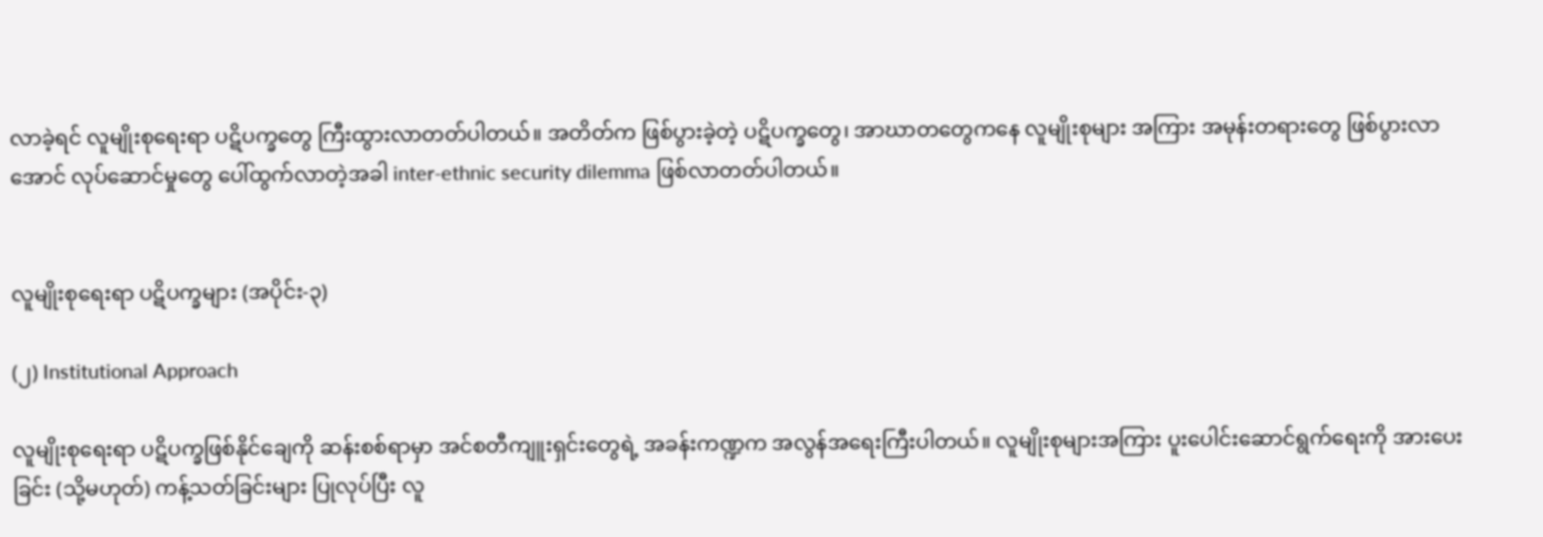လာခဲ့ရင် လူမျိုးစုရေးရာ ပဋိပက္ခတွေ ကြီးထွားလာတတ်ပါတယ်။ အတိတ်က ဖြစ်ပွားခဲ့တဲ့ ပဋိပက္ခတွေ၊ အာဃာတတွေကနေ လူမျိုးစုများ အကြား အမုန်းတရားတွေ ဖြစ်ပွားလာအောင် လုပ်ဆောင်မှုတွေ ပေါ်ထွက်လာတဲ့အခါ inter-ethnic security dilemma ဖြစ်လာတတ်ပါတယ်။


လူမျိုးစုရေးရာ ပဋိပက္ခများ (အပိုင်း-၃)

(၂) Institutional Approach

လူမျိုးစုရေးရာ ပဋိပက္ခဖြစ်နိုင်ချေကို ဆန်းစစ်ရာမှာ အင်စတီကျူးရှင်းတွေရဲ့ အခန်းကဏ္ဍက အလွန်အရေးကြီးပါတယ်။ လူမျိုးစုများအကြား ပူးပေါင်းဆောင်ရွက်ရေးကို အားပေးခြင်း (သို့မဟုတ်) ကန့်သတ်ခြင်းများ ပြုလုပ်ပြီး လူ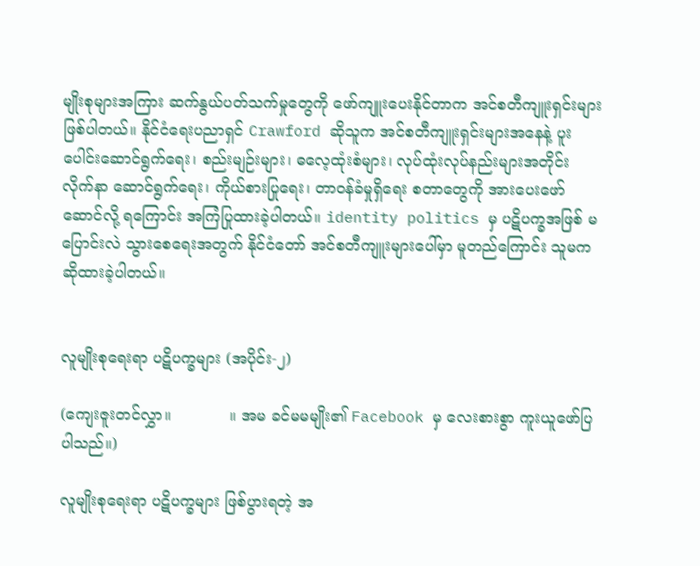မျိုးစုများအကြား ဆက်နွယ်ပတ်သက်မှုတွေကို ဖော်ကျူးပေးနိုင်တာက အင်စတီကျူးရှင်းများ ဖြစ်ပါတယ်။ နိုင်ငံရေးပညာရှင် Crawford ဆိုသူက အင်စတီကျူးရှင်းများအနေနဲ့ ပူးပေါင်းဆောင်ရွက်ရေး၊ စည်းမျဉ်းများ၊ ဓလေ့ထုံးစံများ၊ လုပ်ထုံးလုပ်နည်းများအတိုင်း လိုက်နာ ဆောင်ရွက်ရေး၊ ကိုယ်စားပြုရေး၊ တာဝန်ခံမှုရှိရေး စတာတွေကို အားပေးဖော်ဆောင်လို့ ရကြောင်း အကြံပြုထားခဲ့ပါတယ်။ identity politics မှ ပဋိပက္ခအဖြစ် မပြောင်းလဲ သွားစေရေးအတွက် နိုင်ငံတော် အင်စတီကျူးများပေါ်မှာ မူတည်ကြောင်း သူမက ဆိုထားခဲ့ပါတယ်။


လူမျိုးစုရေးရာ ပဋိပက္ခများ (အပိုင်း-၂)

(ကျေးဇူးတင်လွှာ။            ။ အမ ခင်မမမျိုး၏ Facebook မှ လေးစားစွာ ကူးယူဖော်ပြပါသည်။)

လူမျိုးစုရေးရာ ပဋိပက္ခများ ဖြစ်ပွားရတဲ့ အ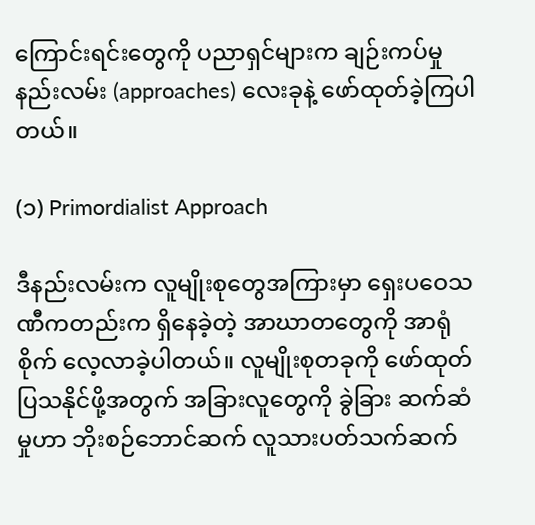ကြောင်းရင်းတွေကို ပညာရှင်များက ချဉ်းကပ်မှုနည်းလမ်း (approaches) လေးခုနဲ့ ဖော်ထုတ်ခဲ့ကြပါတယ်။

(၁) Primordialist Approach

ဒီနည်းလမ်းက လူမျိုးစုတွေအကြားမှာ ရှေးပဝေသဏီကတည်းက ရှိနေခဲ့တဲ့ အာဃာတတွေကို အာရုံစိုက် လေ့လာခဲ့ပါတယ်။ လူမျိုးစုတခုကို ဖော်ထုတ်ပြသနိုင်ဖို့အတွက် အခြားလူတွေကို ခွဲခြား ဆက်ဆံမှုဟာ ဘိုးစဉ်ဘောင်ဆက် လူသားပတ်သက်ဆက်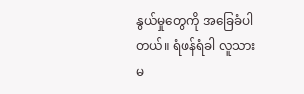နွယ်မှုတွေကို အခြေခံပါတယ်။ ရံဖန်ရံခါ လူသားမ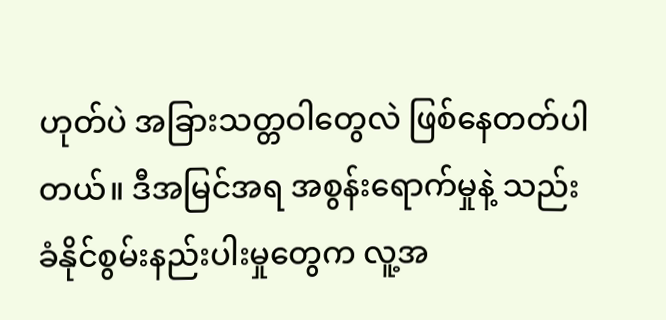ဟုတ်ပဲ အခြားသတ္တဝါတွေလဲ ဖြစ်နေတတ်ပါတယ်။ ဒီအမြင်အရ အစွန်းရောက်မှုနဲ့ သည်းခံနိုင်စွမ်းနည်းပါးမှုတွေက လူ့အ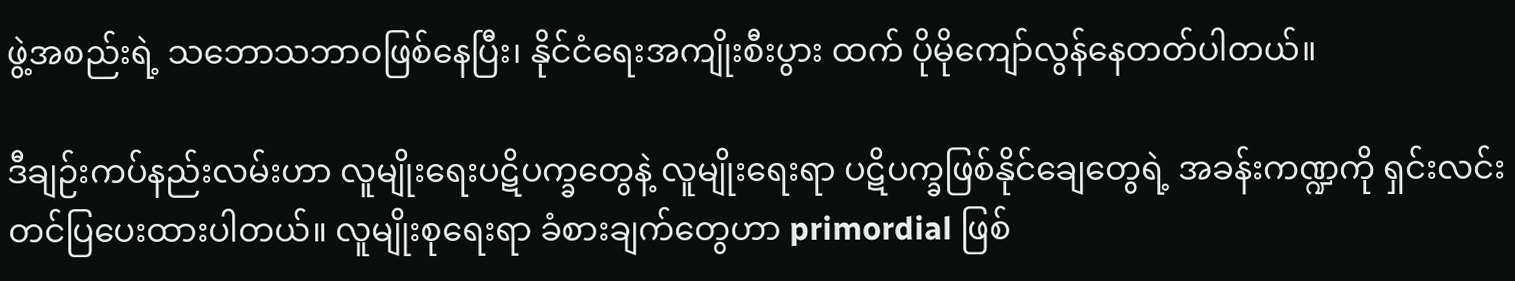ဖွဲ့အစည်းရဲ့ သဘောသဘာဝဖြစ်နေပြီး၊ နိုင်ငံရေးအကျိုးစီးပွား ထက် ပိုမိုကျော်လွန်နေတတ်ပါတယ်။

ဒီချဉ်းကပ်နည်းလမ်းဟာ လူမျိုးရေးပဋိပက္ခတွေနဲ့ လူမျိုးရေးရာ ပဋိပက္ခဖြစ်နိုင်ချေတွေရဲ့ အခန်းကဏ္ဍကို ရှင်းလင်းတင်ပြပေးထားပါတယ်။ လူမျိုးစုရေးရာ ခံစားချက်တွေဟာ primordial ဖြစ်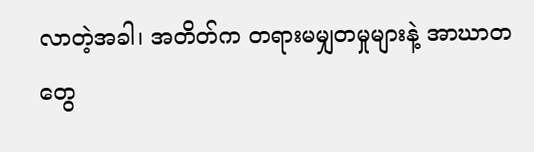လာတဲ့အခါ၊ အတိတ်က တရားမမျှတမှုများနဲ့ အာဃာတတွေ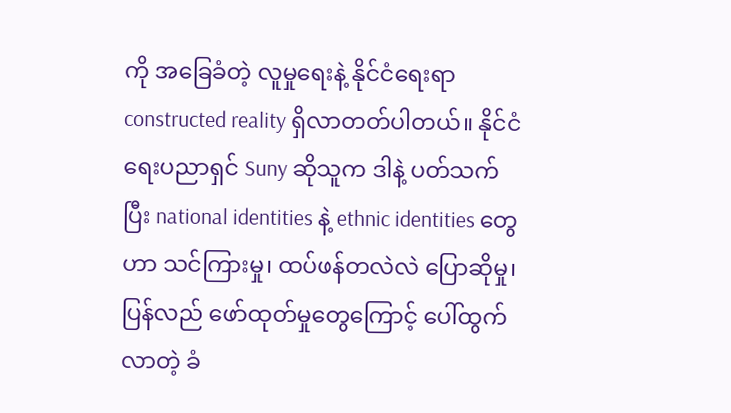ကို အခြေခံတဲ့ လူမှုရေးနဲ့ နိုင်ငံရေးရာ constructed reality ရှိလာတတ်ပါတယ်။ နိုင်ငံရေးပညာရှင် Suny ဆိုသူက ဒါနဲ့ ပတ်သက်ပြီး national identities နဲ့ ethnic identities တွေဟာ သင်ကြားမှု၊ ထပ်ဖန်တလဲလဲ ပြောဆိုမှု၊ ပြန်လည် ဖော်ထုတ်မှုတွေကြောင့် ပေါ်ထွက်လာတဲ့ ခံ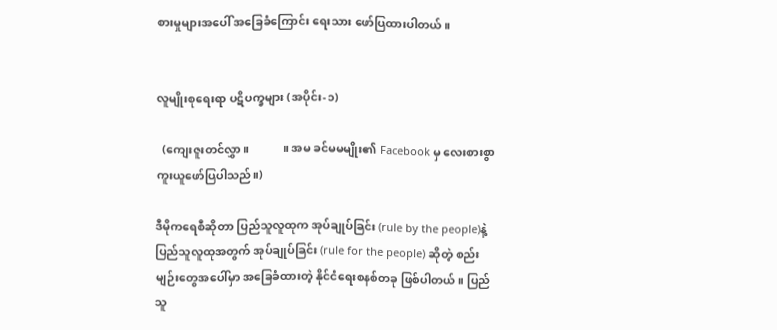စားမှုများအပေါ် အခြေခံကြောင်း ရေးသား ဖော်ပြထားပါတယ်။


လူမျိုးစုရေးရာ ပဋိပက္ခများ (အပိုင်း-၁)

  (ကျေးဇူးတင်လွှာ။            ။ အမ ခင်မမမျိုး၏ Facebook မှ လေးစားစွာ ကူးယူဖော်ပြပါသည်။)

ဒီမိုကရေစီဆိုတာ ပြည်သူလူထုက အုပ်ချုပ်ခြင်း (rule by the people)နဲ့ ပြည်သူလူထုအတွက် အုပ်ချုပ်ခြင်း (rule for the people) ဆိုတဲ့ စည်းမျဉ်းတွေအပေါ်မှာ အခြေခံထားတဲ့ နိုင်ငံရေးစနစ်တခု ဖြစ်ပါတယ်။ ပြည်သူ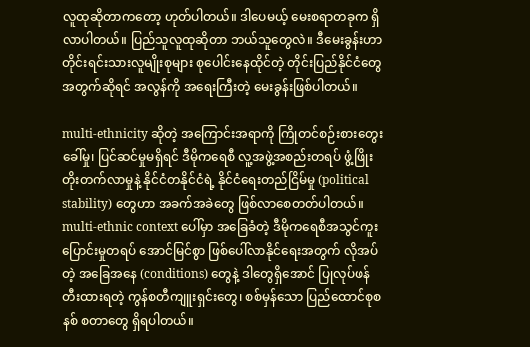လူထုဆိုတာကတော့ ဟုတ်ပါတယ်။ ဒါပေမယ့် မေးစရာတခုက ရှိလာပါတယ်။ ပြည်သူလူထုဆိုတာ ဘယ်သူတွေလဲ။ ဒီမေးခွန်းဟာ တိုင်းရင်းသားလူမျိုးစုများ စုပေါင်းနေထိုင်တဲ့ တိုင်းပြည်နိုင်ငံတွေအတွက်ဆိုရင် အလွန်ကို အရေးကြီးတဲ့ မေးခွန်းဖြစ်ပါတယ်။

multi-ethnicity ဆိုတဲ့ အကြောင်းအရာကို ကြိုတင်စဉ်းစားတွေးခေါ်မှု၊ ပြင်ဆင်မှုမရှိရင် ဒီမိုကရေစီ လူ့အဖွဲ့အစည်းတရပ် ဖွံ့ဖြိုးတိုးတက်လာမှုနဲ့ နိုင်ငံတနိုင်ငံရဲ့ နိုင်ငံရေးတည်ငြိမ်မှု (political stability) တွေဟာ အခက်အခဲတွေ ဖြစ်လာစေတတ်ပါတယ်။ multi-ethnic context ပေါ်မှာ အခြေခံတဲ့ ဒီမိုကရေစီအသွင်ကူးပြောင်းမှုတရပ် အောင်မြင်စွာ ဖြစ်ပေါ်လာနိုင်ရေးအတွက် လိုအပ်တဲ့ အခြေအနေ (conditions) တွေနဲ့ ဒါတွေရှိအောင် ပြုလုပ်ဖန်တီးထားရတဲ့ ကွန်စတီကျူးရှင်းတွေ၊ စစ်မှန်သော ပြည်ထောင်စုစနစ် စတာတွေ ရှိရပါတယ်။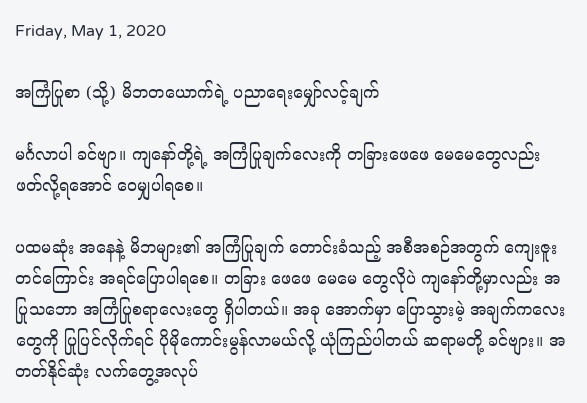Friday, May 1, 2020

အကြံပြုစာ (သို့) မိဘတ‌ယောက်ရဲ့ ပညာရေးမျှော်လင့်ချက်

မင်္ဂလာပါ ခင်ဗျာ။ ကျနော်တို့ရဲ့ အကြံပြုချက်လေးကို တခြားဖေဖေ မေမေတွေလည်း ဖတ်လို့ရအောင် ဝေမျှပါရစေ။

ပထမဆုံး အနေနဲ့ မိဘများ၏ အကြံပြုချက် တောင်းခံသည့် အစီအစဉ်အတွက် ကျေးဇူးတင်ကြောင်း အရင်ပြောပါရစေ။ တခြား ဖေဖေ မေမေ တွေလိုပဲ ကျနော်တို့မှာလည်း အပြုသဘော အကြံပြုစရာလေးတွေ ရှိပါတယ်။ အခု အောက်မှာ ပြောသွားမဲ့ အချက်ကလေးတွေကို ပြုပြင်လိုက်ရင် ပိုမိုကောင်းမွန်လာမယ်လို့ ယုံကြည်ပါတယ် ဆရာမတို့ ခင်ဗျား။ အတတ်နိုင်ဆုံး လက်တွေ့အလုပ်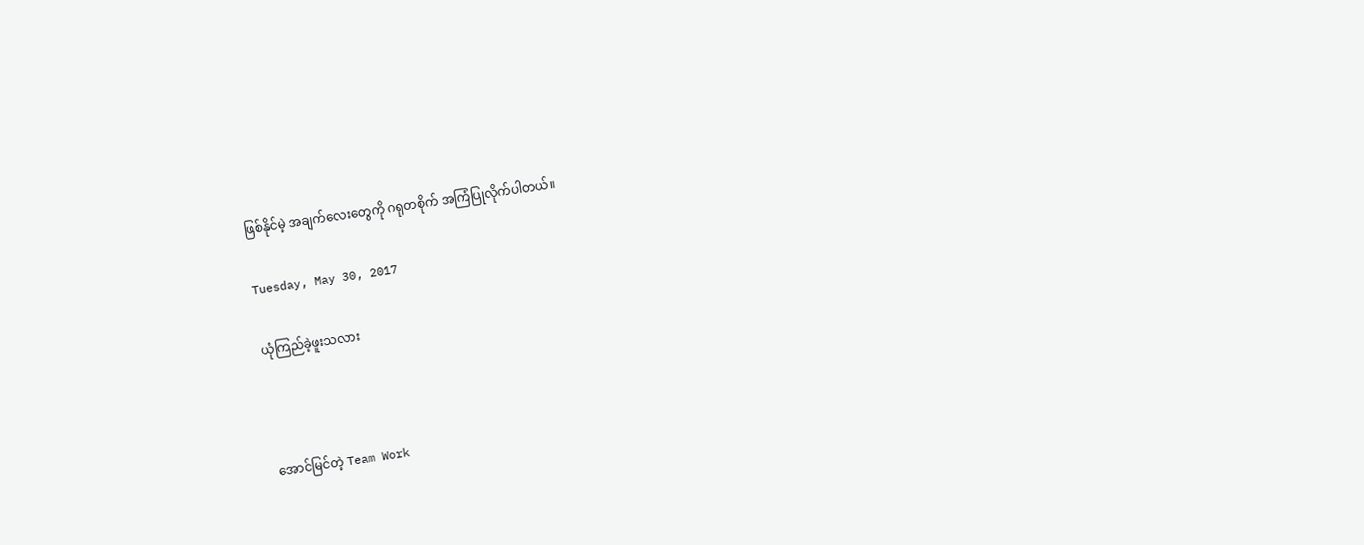ဖြစ်နိုင်မဲ့ အချက်လေးတွေကို ဂရုတစိုက် အကြံပြုလိုက်ပါတယ်။

Tuesday, May 30, 2017

ယုံကြည်ခဲ့ဖူးသလား



အောင်မြင်တဲ့ Team Work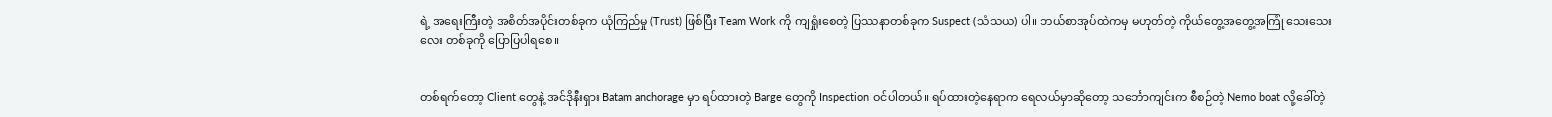ရဲ့ အရေးကြီးတဲ့ အစိတ်အပိုင်းတစ်ခုက ယုံကြည်မှု (Trust) ဖြစ်ပြီး Team Work ကို ကျရှုံးစေတဲ့ ပြဿနာတစ်ခုက Suspect (သံသယ) ပါ။ ဘယ်စာအုပ်ထဲကမှ မဟုတ်တဲ့ ကိုယ်တွေ့အတွေ့အကြုံ သေးသေးလေး တစ်ခုကို ပြောပြပါရစေ။


တစ်ရက်တော့ Client တွေနဲ့ အင်ဒိုနီးရှား Batam anchorage မှာ ရပ်ထားတဲ့ Barge တွေကို Inspection ဝင်ပါတယ်။ ရပ်ထားတဲ့နေရာက ရေလယ်မှာဆိုတော့ သင်္ဘောကျင်းက စီစဉ်တဲ့ Nemo boat လို့ခေါ်တဲ့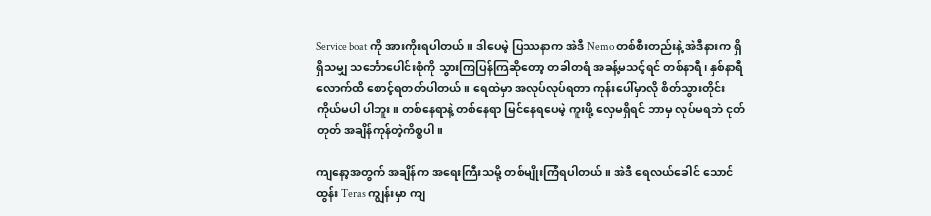Service boat ကို အားကိုးရပါတယ်။ ဒါပေမဲ့ ပြဿနာက အဲဒီ Nemo တစ်စီးတည်းနဲ့ အဲဒီနားက ရှိရှိသမျှ သင်္ဘောပေါင်းစုံကို သွားကြပြန်ကြဆိုတော့ တခါတရံ အခန့်မသင့်ရင် တစ်နာရီ၊ နှစ်နာရီလောက်ထိ စောင့်ရတတ်ပါတယ်။ ရေထဲမှာ အလုပ်လုပ်ရတာ ကုန်းပေါ်မှာလို စိတ်သွားတိုင်း ကိုယ်မပါ ပါဘူး။ တစ်နေရာနဲ့ တစ်နေရာ မြင်နေရပေမဲ့ ကူးဖို့ လှေမရှိရင် ဘာမှ လုပ်မရဘဲ ငုတ်တုတ် အချိန်ကုန်တဲ့ကိစ္စပါ။

ကျနော့အတွက် အချိန်က အရေးကြီးသမို့ တစ်မျိုးကြံရပါတယ်။ အဲဒီ ရေလယ်ခေါင် သောင်ထွန်း Teras ကျွန်းမှာ ကျ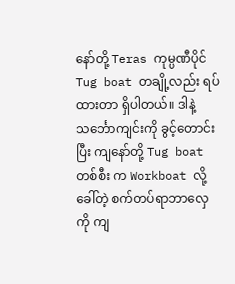နော်တို့ Teras ကုမ္ပဏီပိုင် Tug boat တချို့လည်း ရပ်ထားတာ ရှိပါတယ်။ ဒါနဲ့ သင်္ဘောကျင်းကို ခွင့်တောင်းပြီး ကျနော်တို့ Tug boat တစ်စီး က Workboat လို့ခေါ်တဲ့ စက်တပ်ရာဘာလှေကို ကျ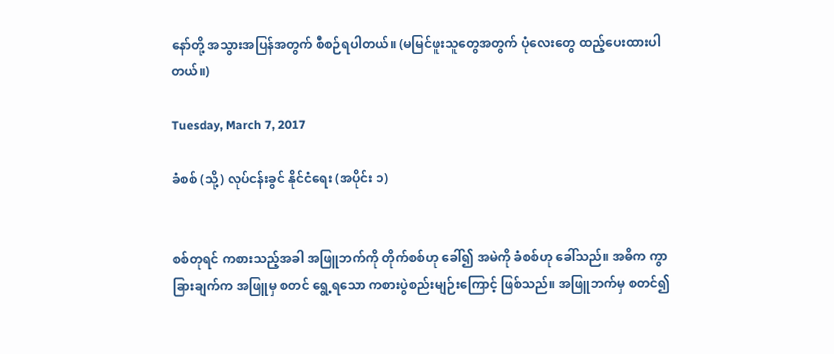နော်တို့ အသွားအပြန်အတွက် စီစဉ်ရပါတယ်။ (မမြင်ဖူးသူတွေအတွက် ပုံလေးတွေ ထည့်ပေးထားပါတယ်။)

Tuesday, March 7, 2017

ခံစစ် (သို့) လုပ်ငန်းခွင် နိုင်ငံရေး (အပိုင်း ၁)


စစ်တုရင် ကစားသည့်အခါ အဖြူဘက်ကို တိုက်စစ်ဟု ခေါ်၍ အမဲကို ခံစစ်ဟု ခေါ်သည်။ အဓိက ကွာခြားချက်က အဖြူမှ စတင် ရွေ့ရသော ကစားပွဲစည်းမျဉ်းကြောင့် ဖြစ်သည်။ အဖြူဘက်မှ စတင်၍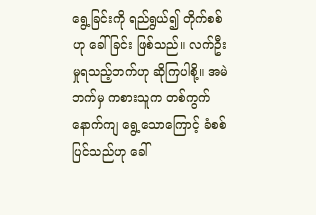ရွေ့ခြင်းကို ရည်ရွယ်၍ တိုက်စစ်ဟု ခေါ်ခြင်း ဖြစ်သည်။ လက်ဦးမှုရသည့်ဘက်ဟု ဆိုကြပါစို့။ အမဲဘက်မှ ကစားသူက တစ်ကွက်နောက်ကျ ရွေ့သောကြောင့် ခံစစ်ပြင်သည်ဟု ခေါ်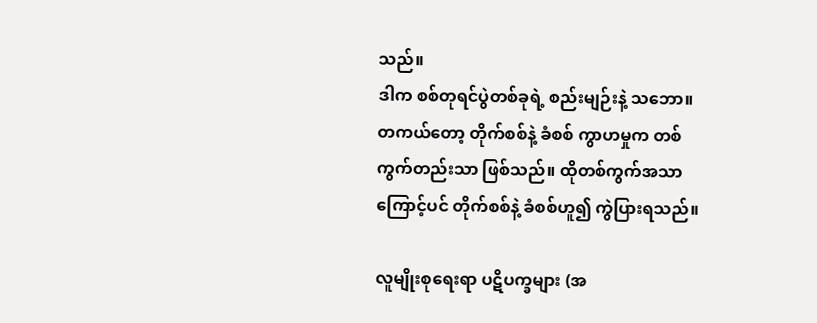သည်။
ဒါက စစ်တုရင်ပွဲတစ်ခုရဲ့ စည်းမျဉ်းနဲ့ သဘော။
တကယ်တော့ တိုက်စစ်နဲ့ ခံစစ် ကွာဟမှုက တစ်ကွက်တည်းသာ ဖြစ်သည်။ ထိုတစ်ကွက်အသာကြောင့်ပင် တိုက်စစ်နဲ့ ခံစစ်ဟူ၍ ကွဲပြားရသည်။

လူမျိုးစုရေးရာ ပဋိပက္ခများ (အ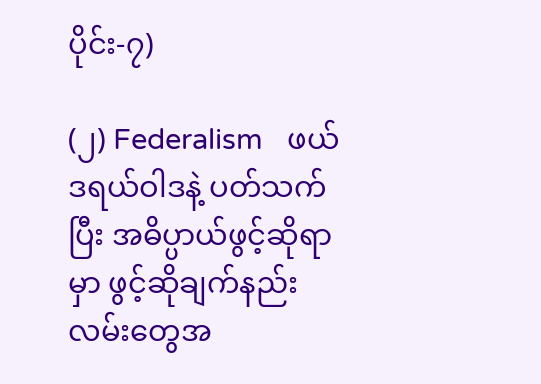ပိုင်း-၇)

(၂) Federalism   ဖယ်ဒရယ်ဝါဒနဲ့ ပတ်သက်ပြီး အဓိပ္ပာယ်ဖွင့်ဆိုရာမှာ ဖွင့်ဆိုချက်နည်းလမ်းတွေအ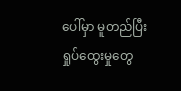ပေါ်မှာ မူတည်ပြီး ရှုပ်ထွေးမှုတွေ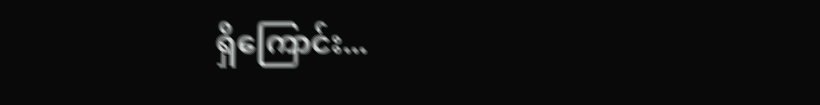ရှိကြောင်း...